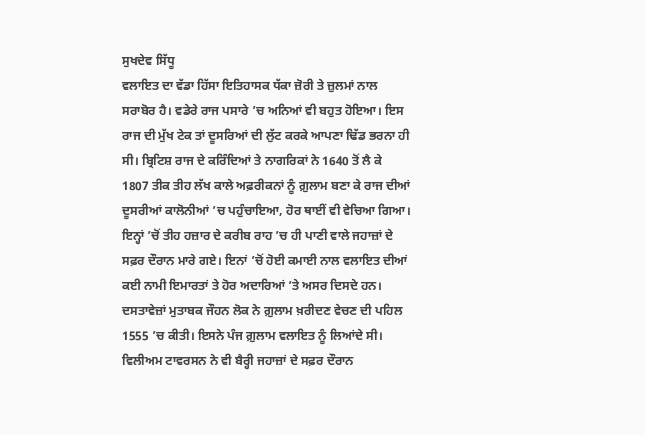ਸੁਖਦੇਵ ਸਿੱਧੂ
ਵਲਾਇਤ ਦਾ ਵੱਡਾ ਹਿੱਸਾ ਇਤਿਹਾਸਕ ਧੱਕਾ ਜ਼ੋਰੀ ਤੇ ਜ਼ੁਲਮਾਂ ਨਾਲ ਸਰਾਬੋਰ ਹੈ। ਵਡੇਰੇ ਰਾਜ ਪਸਾਰੇ ’ਚ ਅਨਿਆਂ ਵੀ ਬਹੁਤ ਹੋਇਆ। ਇਸ ਰਾਜ ਦੀ ਮੁੱਖ ਟੇਕ ਤਾਂ ਦੂਸਰਿਆਂ ਦੀ ਲੁੱਟ ਕਰਕੇ ਆਪਣਾ ਢਿੱਡ ਭਰਨਾ ਹੀ ਸੀ। ਬ੍ਰਿਟਿਸ਼ ਰਾਜ ਦੇ ਕਰਿੰਦਿਆਂ ਤੇ ਨਾਗਰਿਕਾਂ ਨੇ 1640 ਤੋਂ ਲੈ ਕੇ 1807 ਤੀਕ ਤੀਹ ਲੱਖ ਕਾਲੇ ਅਫ਼ਰੀਕਨਾਂ ਨੂੰ ਗ਼ੁਲਾਮ ਬਣਾ ਕੇ ਰਾਜ ਦੀਆਂ ਦੂਸਰੀਆਂ ਕਾਲੋਨੀਆਂ ’ਚ ਪਹੁੰਚਾਇਆ, ਹੋਰ ਥਾਈਂ ਵੀ ਵੇਚਿਆ ਗਿਆ। ਇਨ੍ਹਾਂ ’ਚੋਂ ਤੀਹ ਹਜ਼ਾਰ ਦੇ ਕਰੀਬ ਰਾਹ ’ਚ ਹੀ ਪਾਣੀ ਵਾਲੇ ਜਹਾਜ਼ਾਂ ਦੇ ਸਫ਼ਰ ਦੌਰਾਨ ਮਾਰੇ ਗਏ। ਇਨਾਂ ’ਚੋਂ ਹੋਈ ਕਮਾਈ ਨਾਲ ਵਲਾਇਤ ਦੀਆਂ ਕਈ ਨਾਮੀ ਇਮਾਰਤਾਂ ਤੇ ਹੋਰ ਅਦਾਰਿਆਂ ’ਤੇ ਅਸਰ ਦਿਸਦੇ ਹਨ। ਦਸਤਾਵੇਜ਼ਾਂ ਮੁਤਾਬਕ ਜੌਹਨ ਲੋਕ ਨੇ ਗ਼ੁਲਾਮ ਖ਼ਰੀਦਣ ਵੇਚਣ ਦੀ ਪਹਿਲ 1555 ’ਚ ਕੀਤੀ। ਇਸਨੇ ਪੰਜ ਗ਼ੁਲਾਮ ਵਲਾਇਤ ਨੂੰ ਲਿਆਂਦੇ ਸੀ। ਵਿਲੀਅਮ ਟਾਵਰਸਨ ਨੇ ਵੀ ਬੈਰ੍ਹੀ ਜਹਾਜ਼ਾਂ ਦੇ ਸਫ਼ਰ ਦੌਰਾਨ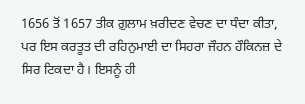1656 ਤੋਂ 1657 ਤੀਕ ਗ਼ੁਲਾਮ ਖ਼ਰੀਦਣ ਵੇਚਣ ਦਾ ਧੰਦਾ ਕੀਤਾ, ਪਰ ਇਸ ਕਰਤੂਤ ਦੀ ਰਹਿਨੁਮਾਈ ਦਾ ਸਿਹਰਾ ਜੌਹਨ ਹੌਕਿਨਜ਼ ਦੇ ਸਿਰ ਟਿਕਦਾ ਹੈ। ਇਸਨੂੰ ਹੀ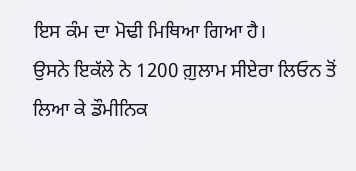ਇਸ ਕੰਮ ਦਾ ਮੋਢੀ ਮਿਥਿਆ ਗਿਆ ਹੈ।
ਉਸਨੇ ਇਕੱਲੇ ਨੇ 1200 ਗ਼ੁਲਾਮ ਸੀਏਰਾ ਲਿਓਨ ਤੋਂ ਲਿਆ ਕੇ ਡੌਮੀਨਿਕ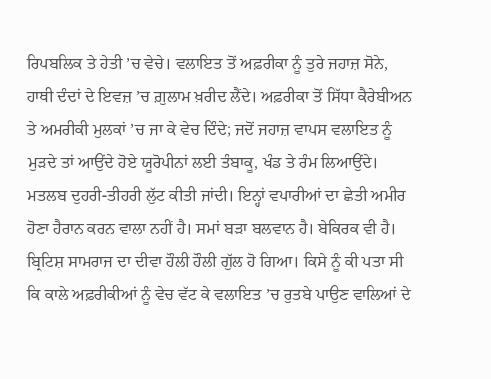ਰਿਪਬਲਿਕ ਤੇ ਹੇਤੀ ’ਚ ਵੇਚੇ। ਵਲਾਇਤ ਤੋਂ ਅਫ਼ਰੀਕਾ ਨੂੰ ਤੁਰੇ ਜਹਾਜ਼ ਸੋਨੇ, ਹਾਥੀ ਦੰਦਾਂ ਦੇ ਇਵਜ਼ ’ਚ ਗ਼ੁਲਾਮ ਖ਼ਰੀਦ ਲੈਂਦੇ। ਅਫ਼ਰੀਕਾ ਤੋਂ ਸਿੱਧਾ ਕੈਰੇਬੀਅਨ ਤੇ ਅਮਰੀਕੀ ਮੁਲਕਾਂ ’ਚ ਜਾ ਕੇ ਵੇਚ ਦਿੰਦੇ; ਜਦੋਂ ਜਹਾਜ਼ ਵਾਪਸ ਵਲਾਇਤ ਨੂੰ ਮੁੜਦੇ ਤਾਂ ਆਉਂਦੇ ਹੋਏ ਯੂਰੋਪੀਨਾਂ ਲਈ ਤੰਬਾਕੂ, ਖੰਡ ਤੇ ਰੰਮ ਲਿਆਉਂਦੇ। ਮਤਲਬ ਦੁਹਰੀ-ਤੀਹਰੀ ਲੁੱਟ ਕੀਤੀ ਜਾਂਦੀ। ਇਨ੍ਹਾਂ ਵਪਾਰੀਆਂ ਦਾ ਛੇਤੀ ਅਮੀਰ ਹੋਣਾ ਹੈਰਾਨ ਕਰਨ ਵਾਲਾ ਨਹੀਂ ਹੈ। ਸਮਾਂ ਬੜਾ ਬਲਵਾਨ ਹੈ। ਬੇਕਿਰਕ ਵੀ ਹੈ। ਬ੍ਰਿਟਿਸ਼ ਸਾਮਰਾਜ ਦਾ ਦੀਵਾ ਹੌਲੀ ਹੌਲੀ ਗੁੱਲ ਹੋ ਗਿਆ। ਕਿਸੇ ਨੂੰ ਕੀ ਪਤਾ ਸੀ ਕਿ ਕਾਲੇ ਅਫ਼ਰੀਕੀਆਂ ਨੂੰ ਵੇਚ ਵੱਟ ਕੇ ਵਲਾਇਤ ’ਚ ਰੁਤਬੇ ਪਾਉਣ ਵਾਲਿਆਂ ਦੇ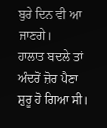ਬੁਰੇ ਦਿਨ ਵੀ ਆ ਜਾਣਗੇ।
ਹਾਲਾਤ ਬਦਲੇ ਤਾਂ ਅੰਦਰੋਂ ਜ਼ੋਰ ਪੈਣਾ ਸ਼ੁਰੂ ਹੋ ਗਿਆ ਸੀ।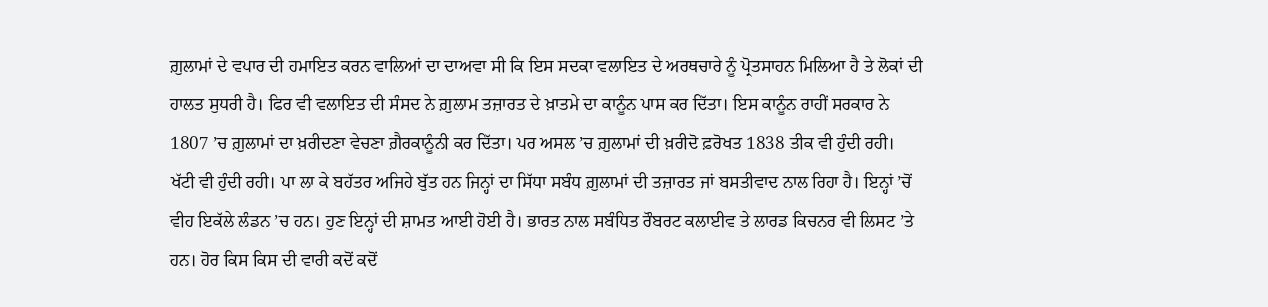ਗ਼ੁਲਾਮਾਂ ਦੇ ਵਪਾਰ ਦੀ ਹਮਾਇਤ ਕਰਨ ਵਾਲਿਆਂ ਦਾ ਦਾਅਵਾ ਸੀ ਕਿ ਇਸ ਸਦਕਾ ਵਲਾਇਤ ਦੇ ਅਰਥਚਾਰੇ ਨੂੰ ਪ੍ਰੋਤਸਾਹਨ ਮਿਲਿਆ ਹੈ ਤੇ ਲੋਕਾਂ ਦੀ ਹਾਲਤ ਸੁਧਰੀ ਹੈ। ਫਿਰ ਵੀ ਵਲਾਇਤ ਦੀ ਸੰਸਦ ਨੇ ਗ਼ੁਲਾਮ ਤਜ਼ਾਰਤ ਦੇ ਖ਼ਾਤਮੇ ਦਾ ਕਾਨੂੰਨ ਪਾਸ ਕਰ ਦਿੱਤਾ। ਇਸ ਕਾਨੂੰਨ ਰਾਹੀਂ ਸਰਕਾਰ ਨੇ 1807 ’ਚ ਗ਼ੁਲਾਮਾਂ ਦਾ ਖ਼ਰੀਦਣਾ ਵੇਚਣਾ ਗ਼ੈਰਕਾਨੂੰਨੀ ਕਰ ਦਿੱਤਾ। ਪਰ ਅਸਲ ’ਚ ਗ਼ੁਲਾਮਾਂ ਦੀ ਖ਼ਰੀਦੋ ਫ਼ਰੋਖਤ 1838 ਤੀਕ ਵੀ ਹੁੰਦੀ ਰਹੀ। ਖੱਟੀ ਵੀ ਹੁੰਦੀ ਰਹੀ। ਪਾ ਲਾ ਕੇ ਬਹੱਤਰ ਅਜਿਹੇ ਬੁੱਤ ਹਨ ਜਿਨ੍ਹਾਂ ਦਾ ਸਿੱਧਾ ਸਬੰਧ ਗ਼ੁਲਾਮਾਂ ਦੀ ਤਜ਼ਾਰਤ ਜਾਂ ਬਸਤੀਵਾਦ ਨਾਲ ਰਿਹਾ ਹੈ। ਇਨ੍ਹਾਂ ’ਚੋਂ ਵੀਹ ਇਕੱਲੇ ਲੰਡਨ ’ਚ ਹਨ। ਹੁਣ ਇਨ੍ਹਾਂ ਦੀ ਸ਼ਾਮਤ ਆਈ ਹੋਈ ਹੈ। ਭਾਰਤ ਨਾਲ ਸਬੰਧਿਤ ਰੌਬਰਟ ਕਲਾਈਵ ਤੇ ਲਾਰਡ ਕਿਚਨਰ ਵੀ ਲਿਸਟ ’ਤੇ ਹਨ। ਹੋਰ ਕਿਸ ਕਿਸ ਦੀ ਵਾਰੀ ਕਦੋਂ ਕਦੋਂ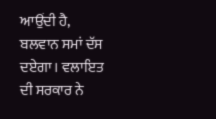ਆਉਂਦੀ ਹੈ, ਬਲਵਾਨ ਸਮਾਂ ਦੱਸ ਦਏਗਾ। ਵਲਾਇਤ ਦੀ ਸਰਕਾਰ ਨੇ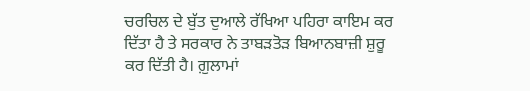ਚਰਚਿਲ ਦੇ ਬੁੱਤ ਦੁਆਲੇ ਰੱਖਿਆ ਪਹਿਰਾ ਕਾਇਮ ਕਰ ਦਿੱਤਾ ਹੈ ਤੇ ਸਰਕਾਰ ਨੇ ਤਾਬੜਤੋੜ ਬਿਆਨਬਾਜ਼ੀ ਸ਼ੁਰੂ ਕਰ ਦਿੱਤੀ ਹੈ। ਗ਼ੁਲਾਮਾਂ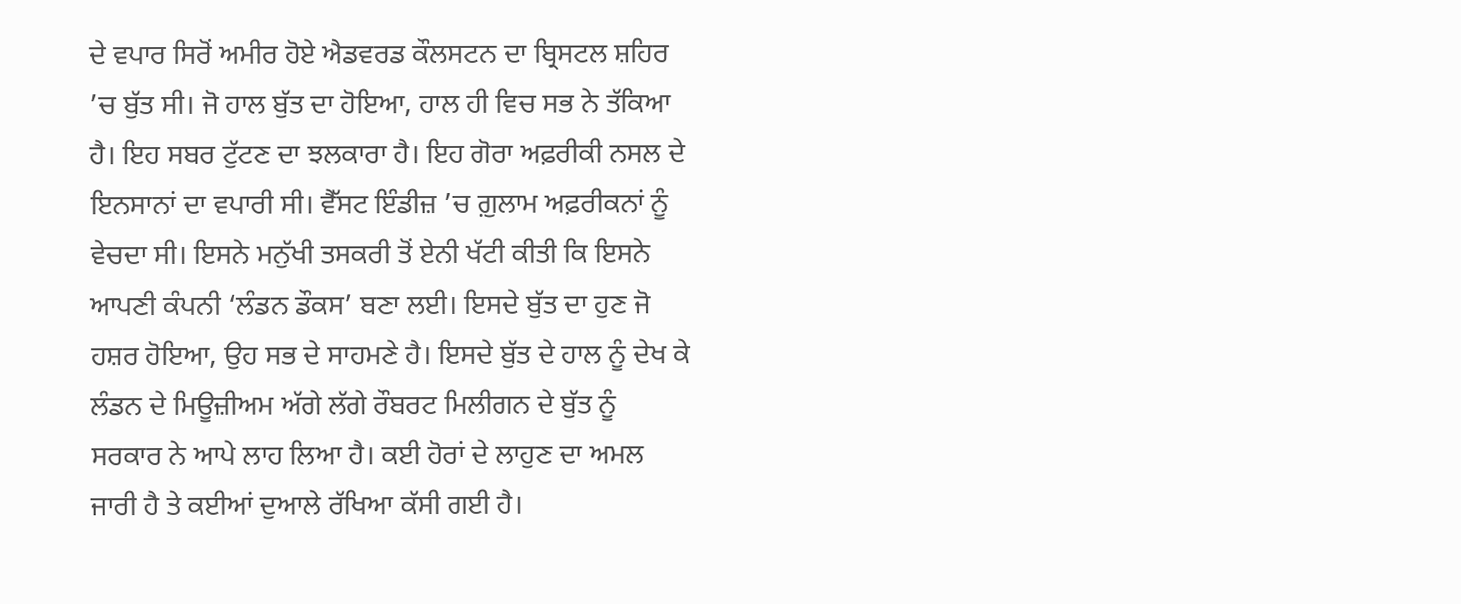ਦੇ ਵਪਾਰ ਸਿਰੋਂ ਅਮੀਰ ਹੋਏ ਐਡਵਰਡ ਕੌਲਸਟਨ ਦਾ ਬ੍ਰਿਸਟਲ ਸ਼ਹਿਰ ’ਚ ਬੁੱਤ ਸੀ। ਜੋ ਹਾਲ ਬੁੱਤ ਦਾ ਹੋਇਆ, ਹਾਲ ਹੀ ਵਿਚ ਸਭ ਨੇ ਤੱਕਿਆ ਹੈ। ਇਹ ਸਬਰ ਟੁੱਟਣ ਦਾ ਝਲਕਾਰਾ ਹੈ। ਇਹ ਗੋਰਾ ਅਫ਼ਰੀਕੀ ਨਸਲ ਦੇ ਇਨਸਾਨਾਂ ਦਾ ਵਪਾਰੀ ਸੀ। ਵੈੱਸਟ ਇੰਡੀਜ਼ ’ਚ ਗ਼ੁਲਾਮ ਅਫ਼ਰੀਕਨਾਂ ਨੂੰ ਵੇਚਦਾ ਸੀ। ਇਸਨੇ ਮਨੁੱਖੀ ਤਸਕਰੀ ਤੋਂ ਏਨੀ ਖੱਟੀ ਕੀਤੀ ਕਿ ਇਸਨੇ ਆਪਣੀ ਕੰਪਨੀ ‘ਲੰਡਨ ਡੌਕਸ’ ਬਣਾ ਲਈ। ਇਸਦੇ ਬੁੱਤ ਦਾ ਹੁਣ ਜੋ ਹਸ਼ਰ ਹੋਇਆ, ਉਹ ਸਭ ਦੇ ਸਾਹਮਣੇ ਹੈ। ਇਸਦੇ ਬੁੱਤ ਦੇ ਹਾਲ ਨੂੰ ਦੇਖ ਕੇ ਲੰਡਨ ਦੇ ਮਿਊਜ਼ੀਅਮ ਅੱਗੇ ਲੱਗੇ ਰੌਬਰਟ ਮਿਲੀਗਨ ਦੇ ਬੁੱਤ ਨੂੰ ਸਰਕਾਰ ਨੇ ਆਪੇ ਲਾਹ ਲਿਆ ਹੈ। ਕਈ ਹੋਰਾਂ ਦੇ ਲਾਹੁਣ ਦਾ ਅਮਲ ਜਾਰੀ ਹੈ ਤੇ ਕਈਆਂ ਦੁਆਲੇ ਰੱਖਿਆ ਕੱਸੀ ਗਈ ਹੈ।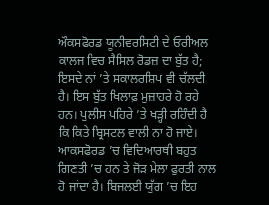ਔਕਸਫੋਰਡ ਯੂਨੀਵਰਸਿਟੀ ਦੇ ਓਰੀਅਲ ਕਾਲਜ ਵਿਚ ਸੈਸਿਲ ਰੋਡਜ਼ ਦਾ ਬੁੱਤ ਹੈ; ਇਸਦੇ ਨਾਂ ’ਤੇ ਸਕਾਲਰਸ਼ਿਪ ਵੀ ਚੱਲਦੀ ਹੈ। ਇਸ ਬੁੱਤ ਖਿਲਾਫ਼ ਮੁਜ਼ਾਹਰੇ ਹੋ ਰਹੇ ਹਨ। ਪੁਲੀਸ ਪਹਿਰੇ ’ਤੇ ਖੜ੍ਹੀ ਰਹਿੰਦੀ ਹੈ ਕਿ ਕਿਤੇ ਬ੍ਰਿਸਟਲ ਵਾਲੀ ਨਾ ਹੋ ਜਾਏ। ਆਕਸਫੋਰਡ ’ਚ ਵਿਦਿਆਰਥੀ ਬਹੁਤ ਗਿਣਤੀ ’ਚ ਹਨ ਤੇ ਜੋੜ ਮੇਲਾ ਫੁਰਤੀ ਨਾਲ ਹੋ ਜਾਂਦਾ ਹੈ। ਬਿਜਲਈ ਯੁੱਗ ’ਚ ਇਹ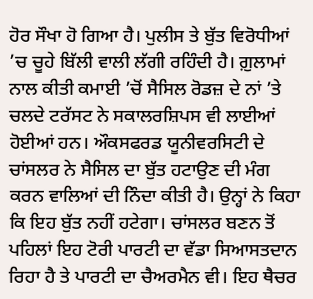ਹੋਰ ਸੌਖਾ ਹੋ ਗਿਆ ਹੈ। ਪੁਲੀਸ ਤੇ ਬੁੱਤ ਵਿਰੋਧੀਆਂ ’ਚ ਚੂਹੇ ਬਿੱਲੀ ਵਾਲੀ ਲੱਗੀ ਰਹਿੰਦੀ ਹੈ। ਗ਼ੁਲਾਮਾਂ ਨਾਲ ਕੀਤੀ ਕਮਾਈ ’ਚੋਂ ਸੈਸਿਲ ਰੋਡਜ਼ ਦੇ ਨਾਂ ’ਤੇ ਚਲਦੇ ਟਰੱਸਟ ਨੇ ਸਕਾਲਰਸ਼ਿਪਸ ਵੀ ਲਾਈਆਂ ਹੋਈਆਂ ਹਨ। ਔਕਸਫਰਡ ਯੂਨੀਵਰਸਿਟੀ ਦੇ ਚਾਂਸਲਰ ਨੇ ਸੈਸਿਲ ਦਾ ਬੁੱਤ ਹਟਾਉਣ ਦੀ ਮੰਗ ਕਰਨ ਵਾਲਿਆਂ ਦੀ ਨਿੰਦਾ ਕੀਤੀ ਹੈ। ਉਨ੍ਹਾਂ ਨੇ ਕਿਹਾ ਕਿ ਇਹ ਬੁੱਤ ਨਹੀਂ ਹਟੇਗਾ। ਚਾਂਸਲਰ ਬਣਨ ਤੋਂ ਪਹਿਲਾਂ ਇਹ ਟੋਰੀ ਪਾਰਟੀ ਦਾ ਵੱਡਾ ਸਿਆਸਤਦਾਨ ਰਿਹਾ ਹੈ ਤੇ ਪਾਰਟੀ ਦਾ ਚੈਅਰਮੈਨ ਵੀ। ਇਹ ਥੈਚਰ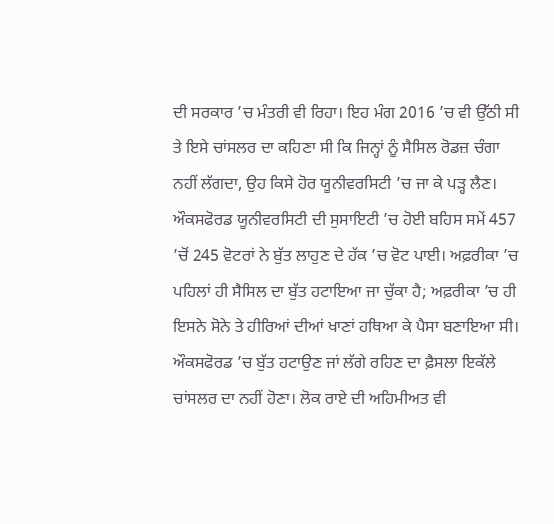ਦੀ ਸਰਕਾਰ ’ਚ ਮੰਤਰੀ ਵੀ ਰਿਹਾ। ਇਹ ਮੰਗ 2016 ’ਚ ਵੀ ਉੱਠੀ ਸੀ ਤੇ ਇਸੇ ਚਾਂਸਲਰ ਦਾ ਕਹਿਣਾ ਸੀ ਕਿ ਜਿਨ੍ਹਾਂ ਨੂੰ ਸੈਸਿਲ ਰੋਡਜ਼ ਚੰਗਾ ਨਹੀਂ ਲੱਗਦਾ, ਉਹ ਕਿਸੇ ਹੋਰ ਯੂਨੀਵਰਸਿਟੀ ’ਚ ਜਾ ਕੇ ਪੜ੍ਹ ਲੈਣ। ਔਕਸਫੋਰਡ ਯੂਨੀਵਰਸਿਟੀ ਦੀ ਸੁਸਾਇਟੀ ’ਚ ਹੋਈ ਬਹਿਸ ਸਮੇਂ 457 ’ਚੋਂ 245 ਵੋਟਰਾਂ ਨੇ ਬੁੱਤ ਲਾਹੁਣ ਦੇ ਹੱਕ ’ਚ ਵੋਟ ਪਾਈ। ਅਫ਼ਰੀਕਾ ’ਚ ਪਹਿਲਾਂ ਹੀ ਸੈਸਿਲ ਦਾ ਬੁੱਤ ਹਟਾਇਆ ਜਾ ਚੁੱਕਾ ਹੈ; ਅਫ਼ਰੀਕਾ ’ਚ ਹੀ ਇਸਨੇ ਸੋਨੇ ਤੇ ਹੀਰਿਆਂ ਦੀਆਂ ਖਾਣਾਂ ਹਥਿਆ ਕੇ ਪੈਸਾ ਬਣਾਇਆ ਸੀ। ਔਕਸਫੋਰਡ ’ਚ ਬੁੱਤ ਹਟਾਉਣ ਜਾਂ ਲੱਗੇ ਰਹਿਣ ਦਾ ਫ਼ੈਸਲਾ ਇਕੱਲੇ ਚਾਂਸਲਰ ਦਾ ਨਹੀਂ ਹੋਣਾ। ਲੋਕ ਰਾਏ ਦੀ ਅਹਿਮੀਅਤ ਵੀ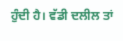ਹੁੰਦੀ ਹੈ। ਵੱਡੀ ਦਲੀਲ ਤਾਂ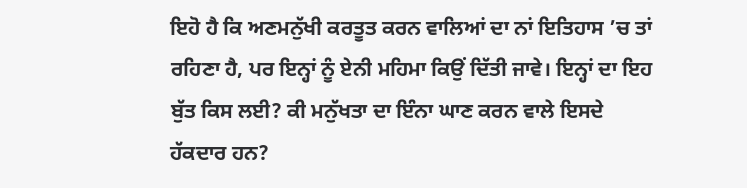ਇਹੋ ਹੈ ਕਿ ਅਣਮਨੁੱਖੀ ਕਰਤੂਤ ਕਰਨ ਵਾਲਿਆਂ ਦਾ ਨਾਂ ਇਤਿਹਾਸ ’ਚ ਤਾਂ ਰਹਿਣਾ ਹੈ, ਪਰ ਇਨ੍ਹਾਂ ਨੂੰ ਏਨੀ ਮਹਿਮਾ ਕਿਉਂ ਦਿੱਤੀ ਜਾਵੇ। ਇਨ੍ਹਾਂ ਦਾ ਇਹ ਬੁੱਤ ਕਿਸ ਲਈ? ਕੀ ਮਨੁੱਖਤਾ ਦਾ ਇੰਨਾ ਘਾਣ ਕਰਨ ਵਾਲੇ ਇਸਦੇ ਹੱਕਦਾਰ ਹਨ?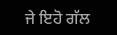ਜੇ ਇਹੋ ਗੱਲ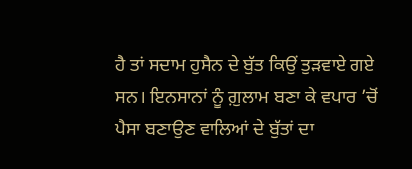ਹੈ ਤਾਂ ਸਦਾਮ ਹੁਸੈਨ ਦੇ ਬੁੱਤ ਕਿਉਂ ਤੁੜਵਾਏ ਗਏ ਸਨ। ਇਨਸਾਨਾਂ ਨੂੰ ਗ਼ੁਲਾਮ ਬਣਾ ਕੇ ਵਪਾਰ ’ਚੋਂ ਪੈਸਾ ਬਣਾਉਣ ਵਾਲਿਆਂ ਦੇ ਬੁੱਤਾਂ ਦਾ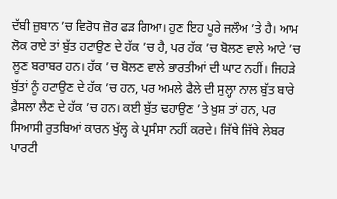ਦੱਬੀ ਜ਼ੁਬਾਨ ’ਚ ਵਿਰੋਧ ਜ਼ੋਰ ਫੜ ਗਿਆ। ਹੁਣ ਇਹ ਪੂਰੇ ਜਲੌਅ ’ਤੇ ਹੈ। ਆਮ ਲੋਕ ਰਾਏ ਤਾਂ ਬੁੱਤ ਹਟਾਉਣ ਦੇ ਹੱਕ ’ਚ ਹੈ, ਪਰ ਹੱਕ ’ਚ ਬੋਲਣ ਵਾਲੇ ਆਟੇ ’ਚ ਲੂਣ ਬਰਾਬਰ ਹਨ। ਹੱਕ ’ਚ ਬੋਲਣ ਵਾਲੇ ਭਾਰਤੀਆਂ ਦੀ ਘਾਟ ਨਹੀਂ। ਜਿਹੜੇ ਬੁੱਤਾਂ ਨੂੰ ਹਟਾਉਣ ਦੇ ਹੱਕ ’ਚ ਹਨ, ਪਰ ਅਮਲੇ ਫੈਲੇ ਦੀ ਸੁਲ੍ਹਾ ਨਾਲ ਬੁੱਤ ਬਾਰੇ ਫ਼ੈਸਲਾ ਲੈਣ ਦੇ ਹੱਕ ’ਚ ਹਨ। ਕਈ ਬੁੱਤ ਢਹਾਉਣ ’ਤੇ ਖ਼ੁਸ਼ ਤਾਂ ਹਨ, ਪਰ ਸਿਆਸੀ ਰੁਤਬਿਆਂ ਕਾਰਨ ਖੁੱਲ੍ਹ ਕੇ ਪ੍ਰਸੰਸਾ ਨਹੀਂ ਕਰਦੇ। ਜਿੱਥੇ ਜਿੱਥੇ ਲੇਬਰ ਪਾਰਟੀ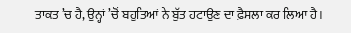ਤਾਕਤ ’ਚ ਹੈ, ਉਨ੍ਹਾਂ ’ਚੋਂ ਬਹੁਤਿਆਂ ਨੇ ਬੁੱਤ ਹਟਾਉਣ ਦਾ ਫ਼ੈਸਲਾ ਕਰ ਲਿਆ ਹੈ।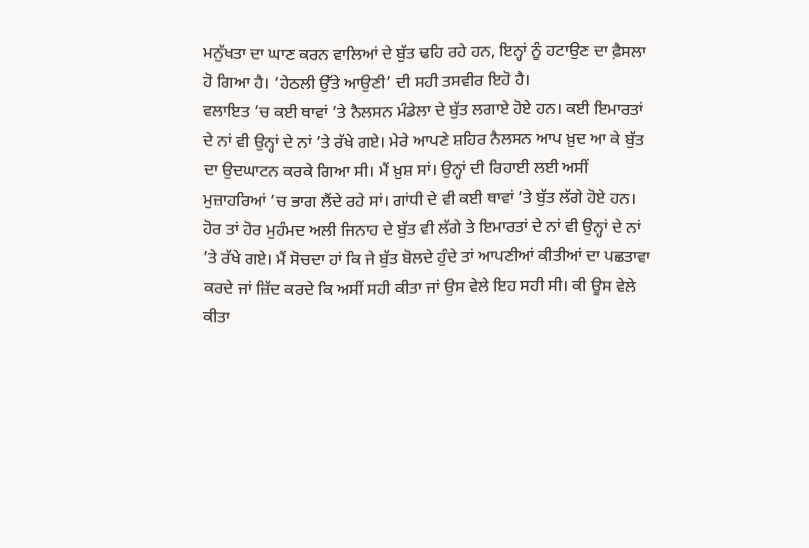ਮਨੁੱਖਤਾ ਦਾ ਘਾਣ ਕਰਨ ਵਾਲਿਆਂ ਦੇ ਬੁੱਤ ਢਹਿ ਰਹੇ ਹਨ, ਇਨ੍ਹਾਂ ਨੂੰ ਹਟਾਉਣ ਦਾ ਫ਼ੈਸਲਾ ਹੋ ਗਿਆ ਹੈ। ‘ਹੇਠਲੀ ਉੱਤੇ ਆਉਣੀ’ ਦੀ ਸਹੀ ਤਸਵੀਰ ਇਹੋ ਹੈ।
ਵਲਾਇਤ ’ਚ ਕਈ ਥਾਵਾਂ ’ਤੇ ਨੈਲਸਨ ਮੰਡੇਲਾ ਦੇ ਬੁੱਤ ਲਗਾਏ ਹੋਏ ਹਨ। ਕਈ ਇਮਾਰਤਾਂ ਦੇ ਨਾਂ ਵੀ ਉਨ੍ਹਾਂ ਦੇ ਨਾਂ ’ਤੇ ਰੱਖੇ ਗਏ। ਮੇਰੇ ਆਪਣੇ ਸ਼ਹਿਰ ਨੈਲਸਨ ਆਪ ਖ਼ੁਦ ਆ ਕੇ ਬੁੱਤ ਦਾ ਉਦਘਾਟਨ ਕਰਕੇ ਗਿਆ ਸੀ। ਮੈਂ ਖ਼ੁਸ਼ ਸਾਂ। ਉਨ੍ਹਾਂ ਦੀ ਰਿਹਾਈ ਲਈ ਅਸੀਂ ਮੁਜ਼ਾਹਰਿਆਂ ’ਚ ਭਾਗ ਲੈਂਦੇ ਰਹੇ ਸਾਂ। ਗਾਂਧੀ ਦੇ ਵੀ ਕਈ ਥਾਵਾਂ ’ਤੇ ਬੁੱਤ ਲੱਗੇ ਹੋਏ ਹਨ। ਹੋਰ ਤਾਂ ਹੋਰ ਮੁਹੰਮਦ ਅਲੀ ਜਿਨਾਹ ਦੇ ਬੁੱਤ ਵੀ ਲੱਗੇ ਤੇ ਇਮਾਰਤਾਂ ਦੇ ਨਾਂ ਵੀ ਉਨ੍ਹਾਂ ਦੇ ਨਾਂ ’ਤੇ ਰੱਖੇ ਗਏ। ਮੈਂ ਸੋਚਦਾ ਹਾਂ ਕਿ ਜੇ ਬੁੱਤ ਬੋਲਦੇ ਹੁੰਦੇ ਤਾਂ ਆਪਣੀਆਂ ਕੀਤੀਆਂ ਦਾ ਪਛਤਾਵਾ ਕਰਦੇ ਜਾਂ ਜ਼ਿੱਦ ਕਰਦੇ ਕਿ ਅਸੀਂ ਸਹੀ ਕੀਤਾ ਜਾਂ ਉਸ ਵੇਲੇ ਇਹ ਸਹੀ ਸੀ। ਕੀ ਊਸ ਵੇਲੇ ਕੀਤਾ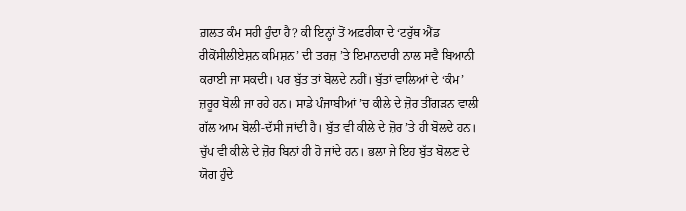ਗ਼ਲਤ ਕੰਮ ਸਹੀ ਹੁੰਦਾ ਹੈ? ਕੀ ਇਨ੍ਹਾਂ ਤੋਂ ਅਫ਼ਰੀਕਾ ਦੇ ‘ਟਰੁੱਥ ਐਂਡ ਰੀਕੋਂਸੀਲੀਏਸ਼ਨ ਕਮਿਸ਼ਨ’ ਦੀ ਤਰਜ਼ ’ਤੇ ਇਮਾਨਦਾਰੀ ਨਾਲ ਸਵੈ ਬਿਆਨੀ ਕਰਾਈ ਜਾ ਸਕਦੀ। ਪਰ ਬੁੱਤ ਤਾਂ ਬੋਲਦੇ ਨਹੀਂ। ਬੁੱਤਾਂ ਵਾਲਿਆਂ ਦੇ ‘ਕੰਮ’ ਜ਼ਰੂਰ ਬੋਲੀ ਜਾ ਰਹੇ ਹਨ। ਸਾਡੇ ਪੰਜਾਬੀਆਂ ’ਚ ਕੀਲੇ ਦੇ ਜ਼ੋਰ ਤੀਂਗੜਨ ਵਾਲੀ ਗੱਲ ਆਮ ਬੋਲੀ-ਦੱਸੀ ਜਾਂਦੀ ਹੈ। ਬੁੱਤ ਵੀ ਕੀਲੇ ਦੇ ਜ਼ੋਰ ’ਤੇ ਹੀ ਬੋਲਦੇ ਹਨ। ਚੁੱਪ ਵੀ ਕੀਲੇ ਦੇ ਜ਼ੋਰ ਬਿਨਾਂ ਹੀ ਹੋ ਜਾਂਦੇ ਹਨ। ਭਲਾ ਜੇ ਇਹ ਬੁੱਤ ਬੋਲਣ ਦੇ ਯੋਗ ਹੁੰਦੇ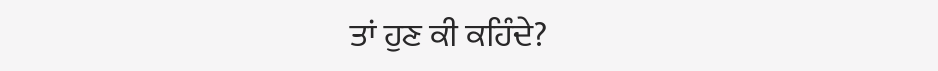ਤਾਂ ਹੁਣ ਕੀ ਕਹਿੰਦੇ?